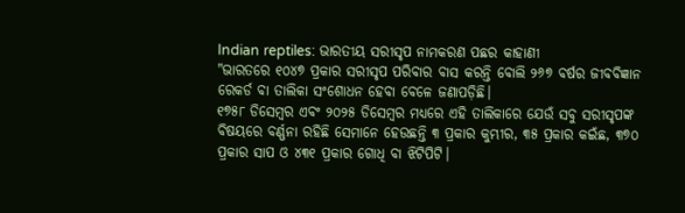Indian reptiles: ଭାରତୀୟ ସରୀସୃପ ନାମକରଣ ପଛର କାହାଣୀ
"ଭାରତରେ ୧୦୪୭ ପ୍ରକାର ସରୀସୃପ ପରିବାର ବାସ କରନ୍ତି ବୋଲି ୨୬୭ ବର୍ଷର ଜୀବବିଜ୍ଞାନ ରେକର୍ଡ ବା ତାଲିକା ସଂଶୋଧନ ହେବା ବେଳେ ଜଣାପଡ଼ିଛି।
୧୭୫୮ ଡିସେମ୍ବର ଏବଂ ୨୦୨୫ ଡିସେମ୍ବର ମଧ୍ୟରେ ଏହି ତାଲିକାରେ ଯେଉଁ ସବୁ ସରୀସୃପଙ୍କ ବିଷୟରେ ବର୍ଣ୍ଣନା ରହିଛି ସେମାନେ ହେଉଛନ୍ତି ୩ ପ୍ରକାର କୁମ୍ଭୀର, ୩୫ ପ୍ରକାର କଇଁଛ, ୩୭୦ ପ୍ରକାର ସାପ ଓ ୪୩୧ ପ୍ରକାର ଗୋଧି ବା ଝିଟିପିଟି।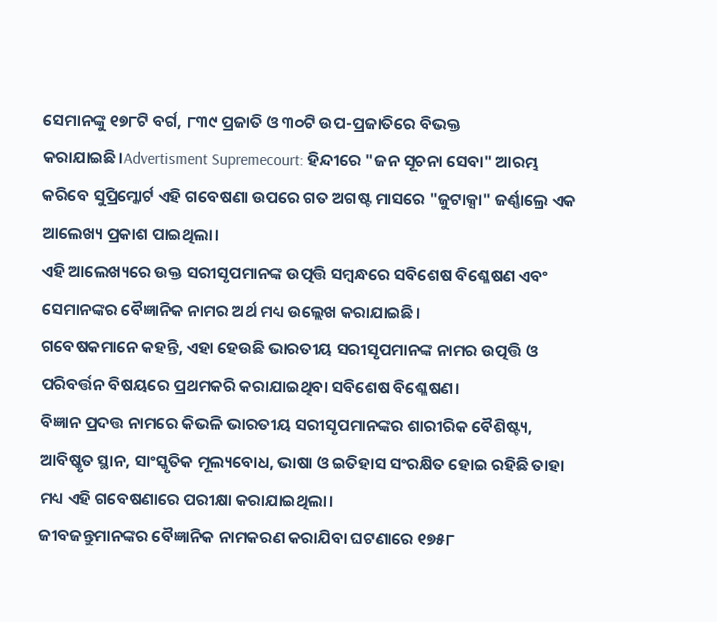ସେମାନଙ୍କୁ ୧୭୮ଟି ବର୍ଗ, ୮୩୯ ପ୍ରଜାତି ଓ ୩୦ଟି ଉପ-ପ୍ରଜାତିରେ ବିଭକ୍ତ କରାଯାଇଛି।Advertisment Supremecourt: ହିନ୍ଦୀରେ "ଜନ ସୂଚନା ସେବା" ଆରମ୍ଭ କରିବେ ସୁପ୍ରିମ୍କୋର୍ଟ ଏହି ଗବେଷଣା ଉପରେ ଗତ ଅଗଷ୍ଟ ମାସରେ "ଜୁଟାକ୍ସା" ଜର୍ଣ୍ଣାଲ୍ରେ ଏକ ଆଲେଖ୍ୟ ପ୍ରକାଶ ପାଇଥିଲା।
ଏହି ଆଲେଖ୍ୟରେ ଉକ୍ତ ସରୀସୃପମାନଙ୍କ ଉତ୍ପତ୍ତି ସମ୍ବନ୍ଧରେ ସବିଶେଷ ବିଶ୍ଳେଷଣ ଏବଂ ସେମାନଙ୍କର ବୈଜ୍ଞାନିକ ନାମର ଅର୍ଥ ମଧ୍ୟ ଉଲ୍ଲେଖ କରାଯାଇଛି।
ଗବେଷକମାନେ କହନ୍ତି, ଏହା ହେଉଛି ଭାରତୀୟ ସରୀସୃପମାନଙ୍କ ନାମର ଉତ୍ପତ୍ତି ଓ ପରିବର୍ତ୍ତନ ବିଷୟରେ ପ୍ରଥମକରି କରାଯାଇଥିବା ସବିଶେଷ ବିଶ୍ଳେଷଣ।
ବିଜ୍ଞାନ ପ୍ରଦତ୍ତ ନାମରେ କିଭଳି ଭାରତୀୟ ସରୀସୃପମାନଙ୍କର ଶାରୀରିକ ବୈଶିଷ୍ଟ୍ୟ, ଆବିଷ୍କୃତ ସ୍ଥାନ, ସାଂସ୍କୃତିକ ମୂଲ୍ୟବୋଧ, ଭାଷା ଓ ଇତିହାସ ସଂରକ୍ଷିତ ହୋଇ ରହିଛି ତାହା ମଧ୍ୟ ଏହି ଗବେଷଣାରେ ପରୀକ୍ଷା କରାଯାଇଥିଲା।
ଜୀବଜନ୍ତୁମାନଙ୍କର ବୈଜ୍ଞାନିକ ନାମକରଣ କରାଯିବା ଘଟଣାରେ ୧୭୫୮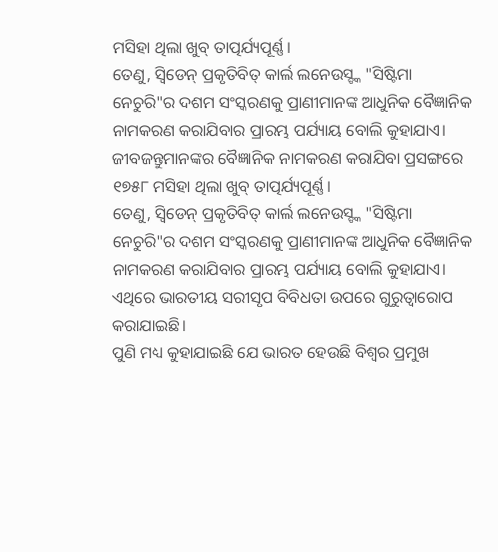ମସିହା ଥିଲା ଖୁବ୍ ତାତ୍ପର୍ଯ୍ୟପୂର୍ଣ୍ଣ।
ତେଣୁ, ସ୍ବିଡେନ୍ ପ୍ରକୃତିବିତ୍ କାର୍ଲ ଲନେଉସ୍ଙ୍କ "ସିଷ୍ଟିମା ନେଚୁରି"ର ଦଶମ ସଂସ୍କରଣକୁ ପ୍ରାଣୀମାନଙ୍କ ଆଧୁନିକ ବୈଜ୍ଞାନିକ ନାମକରଣ କରାଯିବାର ପ୍ରାରମ୍ଭ ପର୍ଯ୍ୟାୟ ବୋଲି କୁହାଯାଏ।
ଜୀବଜନ୍ତୁମାନଙ୍କର ବୈଜ୍ଞାନିକ ନାମକରଣ କରାଯିବା ପ୍ରସଙ୍ଗରେ ୧୭୫୮ ମସିହା ଥିଲା ଖୁବ୍ ତାତ୍ପର୍ଯ୍ୟପୂର୍ଣ୍ଣ।
ତେଣୁ, ସ୍ବିଡେନ୍ ପ୍ରକୃତିବିତ୍ କାର୍ଲ ଲନେଉସ୍ଙ୍କ "ସିଷ୍ଟିମା ନେଚୁରି"ର ଦଶମ ସଂସ୍କରଣକୁ ପ୍ରାଣୀମାନଙ୍କ ଆଧୁନିକ ବୈଜ୍ଞାନିକ ନାମକରଣ କରାଯିବାର ପ୍ରାରମ୍ଭ ପର୍ଯ୍ୟାୟ ବୋଲି କୁହାଯାଏ।
ଏଥିରେ ଭାରତୀୟ ସରୀସୃପ ବିବିଧତା ଉପରେ ଗୁରୁତ୍ବାରୋପ କରାଯାଇଛି।
ପୁଣି ମଧ୍ୟ କୁହାଯାଇଛି ଯେ ଭାରତ ହେଉଛି ବିଶ୍ବର ପ୍ରମୁଖ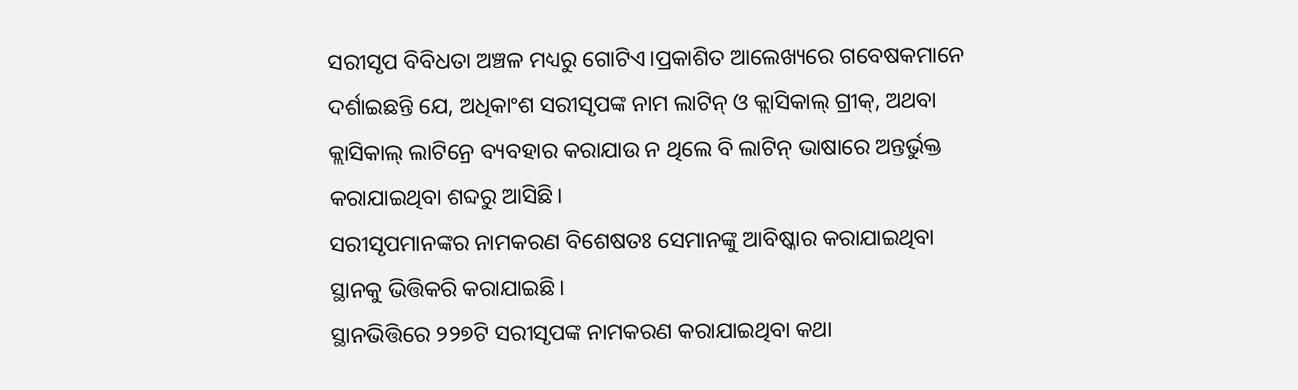ସରୀସୃପ ବିବିଧତା ଅଞ୍ଚଳ ମଧ୍ୟରୁ ଗୋଟିଏ।ପ୍ରକାଶିତ ଆଲେଖ୍ୟରେ ଗବେଷକମାନେ ଦର୍ଶାଇଛନ୍ତି ଯେ, ଅଧିକାଂଶ ସରୀସୃପଙ୍କ ନାମ ଲାଟିନ୍ ଓ କ୍ଲାସିକାଲ୍ ଗ୍ରୀକ୍, ଅଥବା କ୍ଲାସିକାଲ୍ ଲାଟିନ୍ରେ ବ୍ୟବହାର କରାଯାଉ ନ ଥିଲେ ବି ଲାଟିନ୍ ଭାଷାରେ ଅନ୍ତର୍ଭୁକ୍ତ କରାଯାଇଥିବା ଶବ୍ଦରୁ ଆସିଛି।
ସରୀସୃପମାନଙ୍କର ନାମକରଣ ବିଶେଷତଃ ସେମାନଙ୍କୁ ଆବିଷ୍କାର କରାଯାଇଥିବା ସ୍ଥାନକୁ ଭିତ୍ତିକରି କରାଯାଇଛି।
ସ୍ଥାନଭିତ୍ତିରେ ୨୨୭ଟି ସରୀସୃପଙ୍କ ନାମକରଣ କରାଯାଇଥିବା କଥା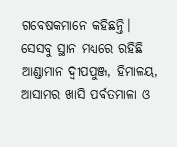ଗବେଷକମାନେ କହିଛନ୍ତି।
ସେସବୁ ସ୍ଥାନ ମଧ୍ୟରେ ରହିଛି ଆଣ୍ଡାମାନ ଦ୍ବୀପପୁଞ୍ଜ, ହିମାଳୟ, ଆସାମର ଖାସି ପର୍ବତମାଳା ଓ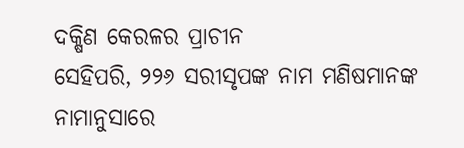ଦକ୍ଷିଣ କେରଳର ପ୍ରାଚୀନ
ସେହିପରି, ୨୨୬ ସରୀସୃପଙ୍କ ନାମ ମଣିଷମାନଙ୍କ ନାମାନୁସାରେ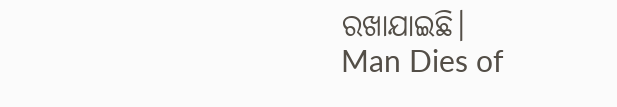ରଖାଯାଇଛି।
Man Dies of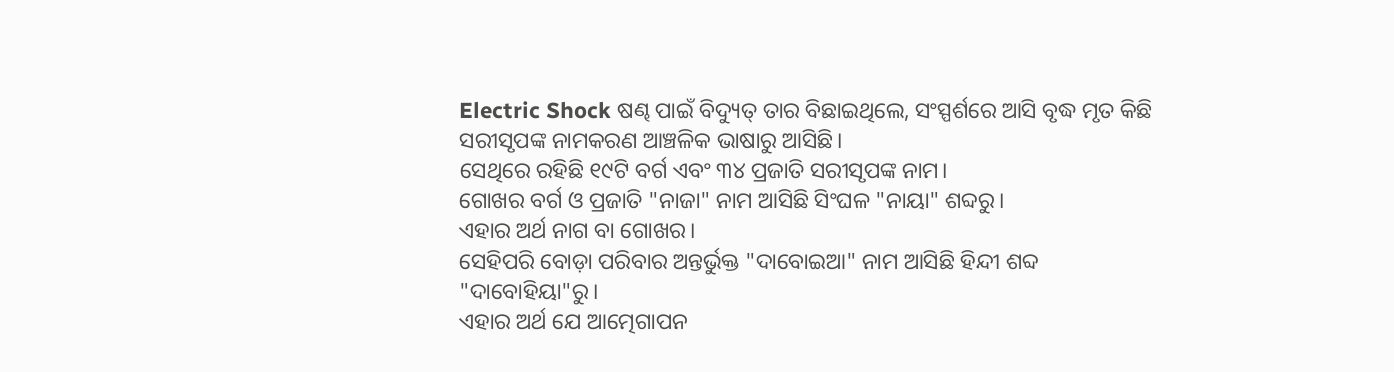Electric Shock ଷଣ୍ଢ ପାଇଁ ବିଦ୍ୟୁତ୍ ତାର ବିଛାଇଥିଲେ, ସଂସ୍ପର୍ଶରେ ଆସି ବୃଦ୍ଧ ମୃତ କିଛି ସରୀସୃପଙ୍କ ନାମକରଣ ଆଞ୍ଚଳିକ ଭାଷାରୁ ଆସିଛି।
ସେଥିରେ ରହିଛି ୧୯ଟି ବର୍ଗ ଏବଂ ୩୪ ପ୍ରଜାତି ସରୀସୃପଙ୍କ ନାମ।
ଗୋଖର ବର୍ଗ ଓ ପ୍ରଜାତି "ନାଜା" ନାମ ଆସିଛି ସିଂଘଳ "ନାୟା" ଶବ୍ଦରୁ।
ଏହାର ଅର୍ଥ ନାଗ ବା ଗୋଖର।
ସେହିପରି ବୋଡ଼ା ପରିବାର ଅନ୍ତର୍ଭୁକ୍ତ "ଦାବୋଇଆ" ନାମ ଆସିଛି ହିନ୍ଦୀ ଶବ୍ଦ "ଦାବୋହିୟା"ରୁ।
ଏହାର ଅର୍ଥ ଯେ ଆତ୍ମେଗାପନ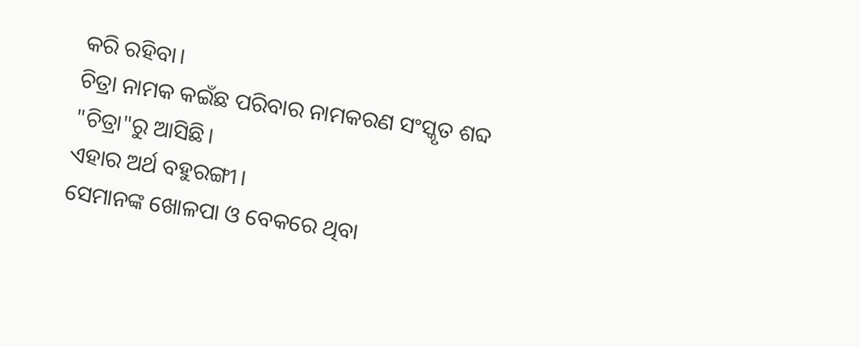କରି ରହିବା।
ଚିତ୍ରା ନାମକ କଇଁଛ ପରିବାର ନାମକରଣ ସଂସ୍କୃତ ଶବ୍ଦ "ଚିତ୍ରା"ରୁ ଆସିଛି।
ଏହାର ଅର୍ଥ ବହୁରଙ୍ଗୀ।
ସେମାନଙ୍କ ଖୋଳପା ଓ ବେକରେ ଥିବା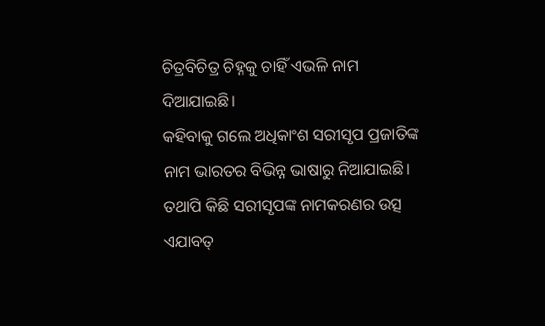ଚିତ୍ରବିଚିତ୍ର ଚିହ୍ନକୁ ଚାହିଁ ଏଭଳି ନାମ ଦିଆଯାଇଛି।
କହିବାକୁ ଗଲେ ଅଧିକାଂଶ ସରୀସୃପ ପ୍ରଜାତିଙ୍କ ନାମ ଭାରତର ବିଭିନ୍ନ ଭାଷାରୁ ନିଆଯାଇଛି।
ତଥାପି କିଛି ସରୀସୃପଙ୍କ ନାମକରଣର ଉତ୍ସ ଏଯାବତ୍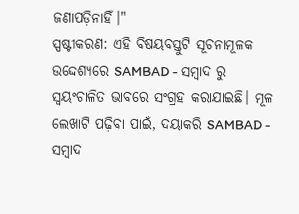ଜଣାପଡ଼ିନାହିଁ।"
ସ୍ପଷ୍ଟୀକରଣ: ଏହି ବିଷୟବସ୍ତୁଟି ସୂଚନାମୂଳକ ଉଦ୍ଦେଶ୍ୟରେ SAMBAD - ସମ୍ବାଦ ରୁ ସ୍ୱୟଂଚାଳିତ ଭାବରେ ସଂଗ୍ରହ କରାଯାଇଛି। ମୂଳ ଲେଖାଟି ପଢ଼ିବା ପାଇଁ, ଦୟାକରି SAMBAD - ସମ୍ବାଦ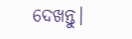ଦେଖନ୍ତୁ।